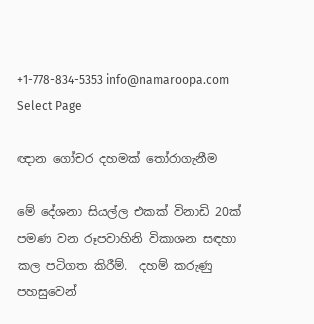+1-778-834-5353 info@namaroopa.com
Select Page

ඥාන ගෝචර දහමක් තෝරාගැනීම

මේ දේශනා සියල්ල එකක් විනාඩි 20ක් පමණ වන රූපවාහිනි විකාශන සඳහා කල පටිගත කිරීම්.  දහම් කරුණු පහසුවෙන්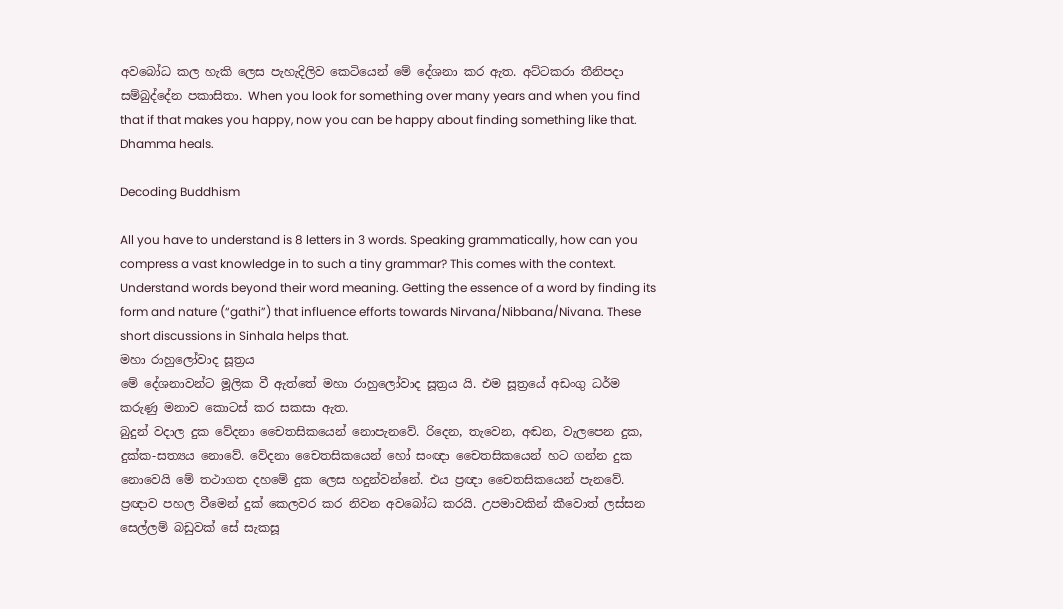අවබෝධ කල හැකි ලෙස පැහැදිලිව කෙටියෙන් මේ දේශනා කර ඇත. අට්ටකරා තීනිපදා සම්බුද්දේන පකාසිතා. When you look for something over many years and when you find that if that makes you happy, now you can be happy about finding something like that. Dhamma heals.

Decoding Buddhism

All you have to understand is 8 letters in 3 words. Speaking grammatically, how can you compress a vast knowledge in to such a tiny grammar? This comes with the context. Understand words beyond their word meaning. Getting the essence of a word by finding its form and nature (“gathi”) that influence efforts towards Nirvana/Nibbana/Nivana. These short discussions in Sinhala helps that.
මහා රාහුලෝවාද සූත්‍රය
මේ දේශනාවන්ට මූලික වී ඇත්තේ මහා රාහුලෝවාද සූත්‍රය යි. එම සූත්‍රයේ අඩංගු ධර්ම කරුණු මනාව කොටස් කර සකසා ඇත.
බුදුන් වදාල දුක වේදනා චෛතසිකයෙන් නොපැනවේ. රිදෙන, තැවෙන, අඬන, වැලපෙන දුක, දුක්ක-සත්‍යය නොවේ. වේදනා චෛතසිකයෙන් හෝ සංඥා චෛතසිකයෙන් හට ගන්න දුක නොවෙයි මේ තථාගත දහමේ දුක ලෙස හදුන්වන්නේ. එය ප්‍රඥා චෛතසිකයෙන් පැනවේ. ප්‍රඥාව පහල වීමෙන් දුක් කෙලවර කර නිවන අවබෝධ කරයි. උපමාවකින් කීවොත් ලස්සන සෙල්ලම් බඩුවක් සේ සැකසූ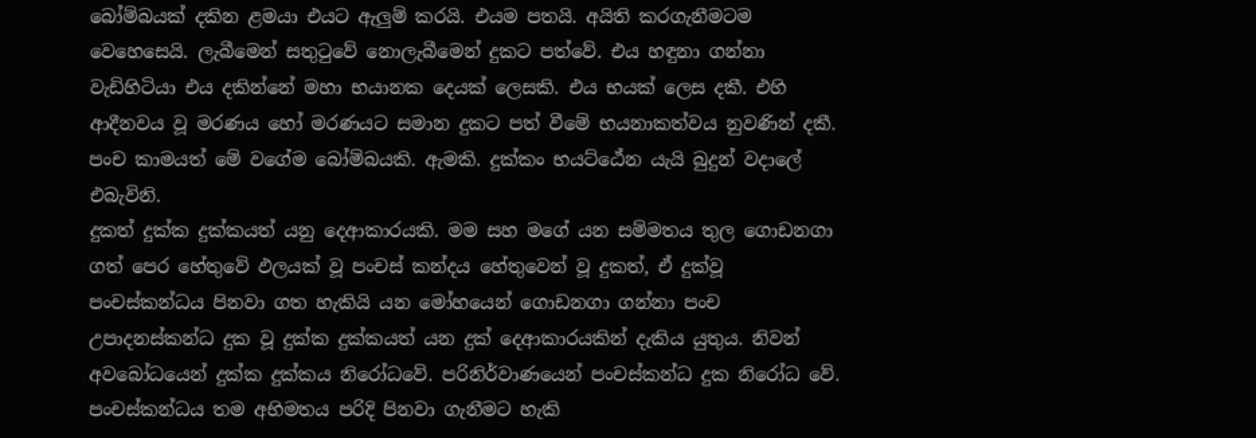බෝම්බයක් දකින ළමයා එයට ඇලුම් කරයි. එයම පතයි. අයිති කරගැනීමටම වෙහෙසෙයි. ලැබීමෙන් සතුටුවේ නොලැබීමෙන් දුකට පත්වේ. එය හඳුනා ගන්නා වැඩිහිටියා එය දකින්නේ මහා භයානක දෙයක් ලෙසකි. එය භයක් ලෙස දකී. එහි ආදීනවය වූ මරණය හෝ මරණයට සමාන දුකට පත් වීමේ භයනාකත්වය නුවණින් දකී. පංච කාමයත් මේ වගේම බෝම්බයකි. ඇමකි. දුක්කං භයට්ඨේන යැයි බුදුන් වදාලේ එබැවිනි.
දුකත් දුක්ක දුක්කයත් යනු දෙආකාරයකි. මම සහ මගේ යන සම්මතය තුල ගොඩනගා ගත් පෙර හේතුවේ ඵලයක් වූ පංචස් කන්දය හේතුවෙන් වූ දුකත්, ඒ දුක්වූ පංචස්කන්ධය පිනවා ගත හැකියි යන මෝහයෙන් ගොඩනගා ගන්නා පංච උපාදනස්කන්ධ දුක වූ දුක්ක දුක්කයත් යන දුක් දෙආකාරයකින් දැකිය යුතුය. නිවන් අවබෝධයෙන් දුක්ක දුක්කය නිරෝධවේ. පරිනිර්වාණයෙන් පංචස්කන්ධ දුක නිරෝධ වේ. පංචස්කන්ධය තම අභිමතය පරිදි පිනවා ගැනීමට හැකි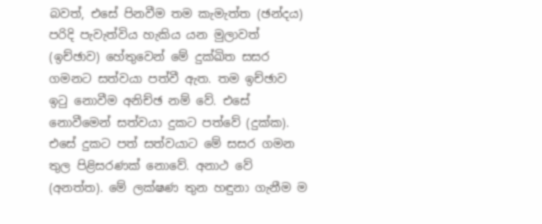බවත්, එසේ පිනවීම තම කැමැත්ත (ඡන්දය) පරිදි පැවැත්විය හැකිය යන මුලාවත් (ඉච්ඡාව) හේතුවෙන් මේ දුක්ඛිත සසර ගමනට සත්වයා පත්වී ඇත. තම ඉච්ඡාව ඉටු නොවීම අනිච්ඡ නම් වේ. එසේ නොවීමෙන් සත්වයා දුකට පත්වේ (දුක්ක). එසේ දුකට පත් සත්වයාට මේ සසර ගමන තුල පිළිසරණක් නොවේ. අනාථ වේ (අනත්ත). මේ ලක්ෂණ තුන හඳුනා ගැනීම ම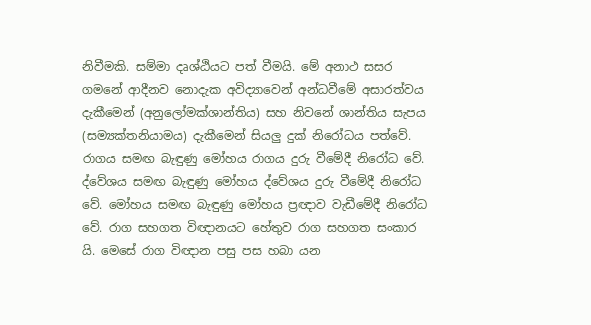නිවීමකි. සම්මා දෘශ්ඨියට පත් වීමයි. මේ අනාථ සසර ගමනේ ආදීනව නොදැක අවිද්‍යාවෙන් අන්ධවීමේ අසාරත්වය දැකීමෙන් (අනුලෝමක්ශාන්තිය) සහ නිවනේ ශාන්තිය සැපය (සම්‍යක්තනියාමය) දැකීමෙන් සියලු දුක් නිරෝධය පත්වේ. රාගය සමඟ බැඳුණු මෝහය රාගය දුරු වීමේදී නිරෝධ වේ. ද්වේශය සමඟ බැඳුණු මෝහය ද්වේශය දුරු වීමේදී නිරෝධ වේ. මෝහය සමඟ බැඳුණු මෝහය ප්‍රඥාව වැඩීමේදී නිරෝධ වේ. රාග සහගත විඥානයට හේතුව රාග සහගත සංකාර යි. මෙසේ රාග විඥාන පසු පස හබා යන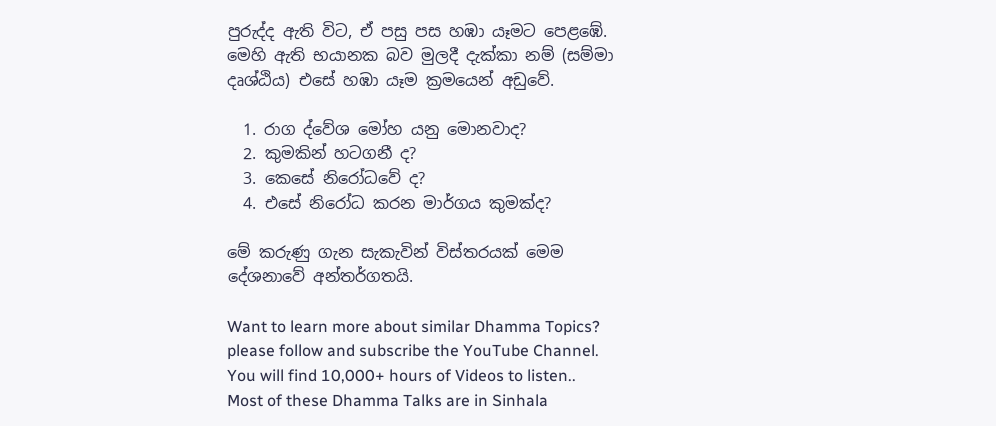පුරුද්ද ඇති විට, ඒ පසු පස හඹා යෑමට පෙළඹේ. මෙහි ඇති භයානක බව මුලදී දැක්කා නම් (සම්මා දෘශ්ඨිය) එසේ හඹා යෑම ක්‍රමයෙන් අඩුවේ.

  1. රාග ද්වේශ මෝහ යනු මොනවාද?
  2. කුමකින් හටගනී ද?
  3. කෙසේ නිරෝධවේ ද?
  4. එසේ නිරෝධ කරන මාර්ගය කුමක්ද?

මේ කරුණු ගැන සැකැවින් විස්තරයක් මෙම දේශනාවේ අන්තර්ගතයි.

Want to learn more about similar Dhamma Topics? please follow and subscribe the YouTube Channel. You will find 10,000+ hours of Videos to listen..  Most of these Dhamma Talks are in Sinhala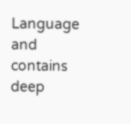Language and contains deep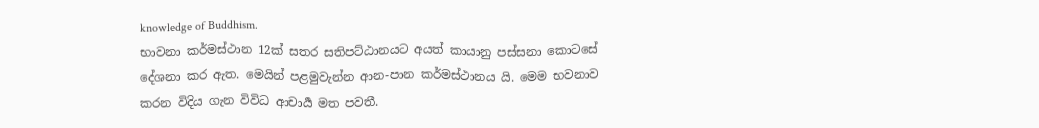knowledge of Buddhism.
භාවනා කර්මස්ථාන 12ක් සතර සතිපට්ඨානයට අයත් කායානු පස්සනා කොටසේ දේශනා කර ඇත. මෙයින් පළමුවැන්න ආන-පාන කර්මස්ථානය යි. මෙම භවනාව කරන විදිය ගැන විවිධ ආචාර්‍ය මත පවතී.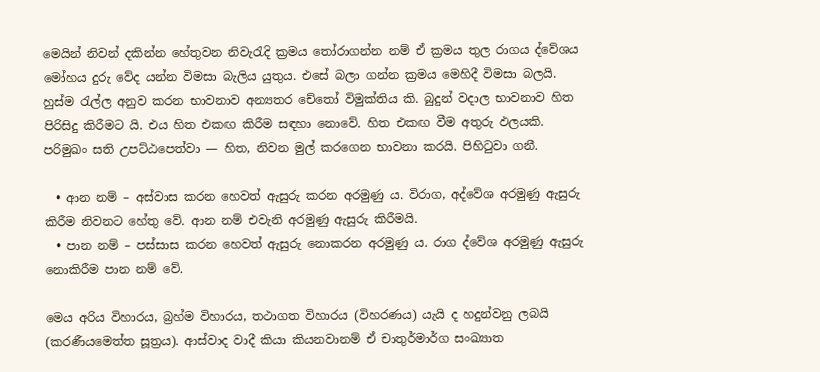මෙයින් නිවන් දකින්න හේතුවන නිවැරැදි ක්‍රමය තෝරාගන්න නම් ඒ ක්‍රමය තුල රාගය ද්වේශය මෝහය දුරු වේද යන්න විමසා බැලිය යුතුය. එසේ බලා ගන්න ක්‍රමය මෙහිදී විමසා බලයි. හුස්ම රැල්ල අනුව කරන භාවනාව අන්‍යතර චේතෝ විමුක්තිය කි. බුදුන් වදාල භාවනාව හිත පිරිසිදු කිරීමට යි. එය හිත එකඟ කිරීම සඳහා නොවේ. හිත එකඟ වීම අතුරු ඵලයකි. පරිමුඛං සති උපට්ඨපෙත්වා — හිත, නිවන මුල් කරගෙන භාවනා කරයි. පිහිටුවා ගනී.

  • ආන නම් – අස්වාස කරන හෙවත් ඇසුරු කරන අරමුණු ය. විරාග, අද්වේශ අරමුණු ඇසුරු කිරීම නිවනට හේතු වේ. ආන නම් එවැනි අරමුණු ඇසුරු කිරීමයි.
  • පාන නම් – පස්සාස කරන හෙවත් ඇසුරු නොකරන අරමුණු ය. රාග ද්වේශ අරමුණු ඇසුරු නොකිරීම පාන නම් වේ.

මෙය අරිය විහාරය, බ්‍රහ්ම විහාරය, තථාගත විහාරය (විහරණය) යැයි ද හදුන්වනු ලබයි (කරණීයමෙත්ත සූත්‍රය). ආස්වාද වාදී කියා කියනවානම් ඒ චාතුර්මාර්ග සංඛ්‍යාත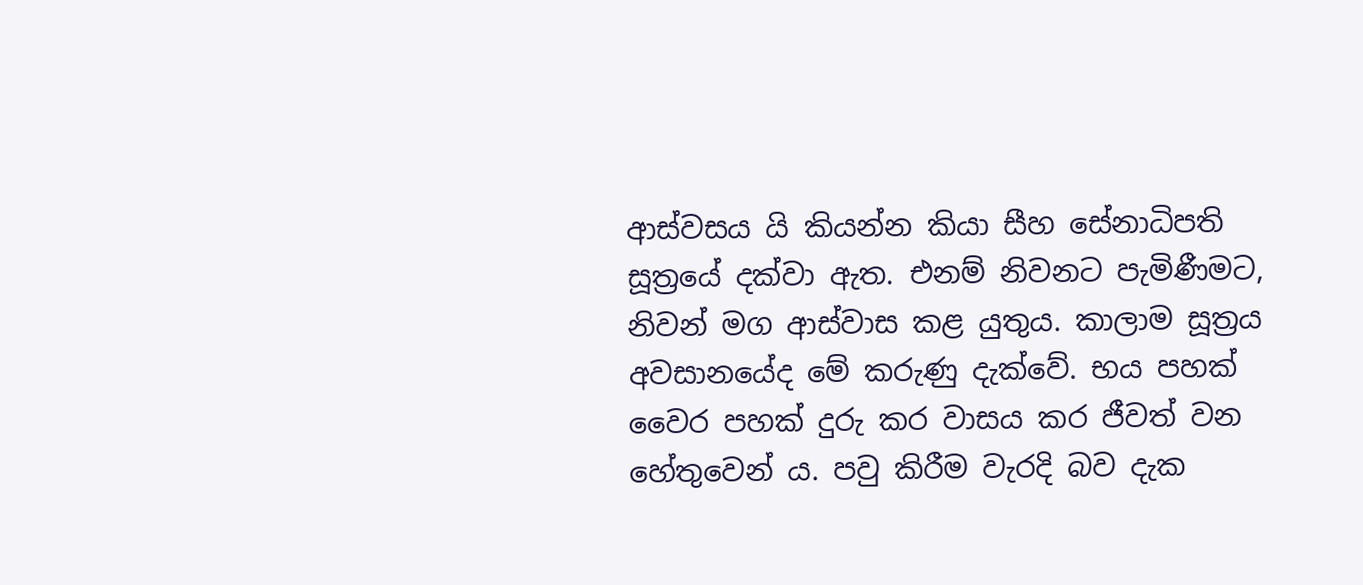ආස්වසය යි කියන්න කියා සීහ සේනාධිපති සූත්‍රයේ දක්වා ඇත. එනම් නිවනට පැමිණීමට, නිවන් මග ආස්වාස කළ යුතුය. කාලාම සූත්‍රය අවසානයේද මේ කරුණු දැක්වේ. භය පහක් වෛර පහක් දුරු කර වාසය කර ජීවත් වන හේතුවෙන් ය. පවු කිරීම වැරදි බව දැක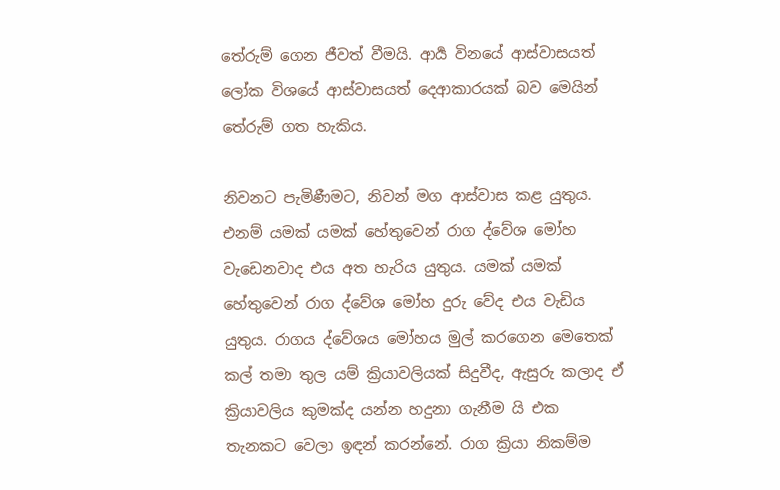තේරුම් ගෙන ජීවත් වීමයි. ආර්‍ය විනයේ ආස්වාසයත් ලෝක විශයේ ආස්වාසයත් දෙආකාරයක් බව මෙයින් තේරුම් ගත හැකිය.

නිවනට පැමිණීමට, නිවන් මග ආස්වාස කළ යුතුය. එනම් යමක් යමක් හේතුවෙන් රාග ද්වේශ මෝහ වැඩෙනවාද එය අත හැරිය යුතුය. යමක් යමක් හේතුවෙන් රාග ද්වේශ මෝහ දුරු වේද එය වැඩිය යුතුය. රාගය ද්වේශය මෝහය මුල් කරගෙන මෙතෙක් කල් තමා තුල යම් ක්‍රියාවලියක් සිදුවීද, ඇසුරු කලාද ඒ ක්‍රියාවලිය කුමක්ද යන්න හදුනා ගැනීම යි එක තැනකට වෙලා ඉඳන් කරන්නේ. රාග ක්‍රියා නිකම්ම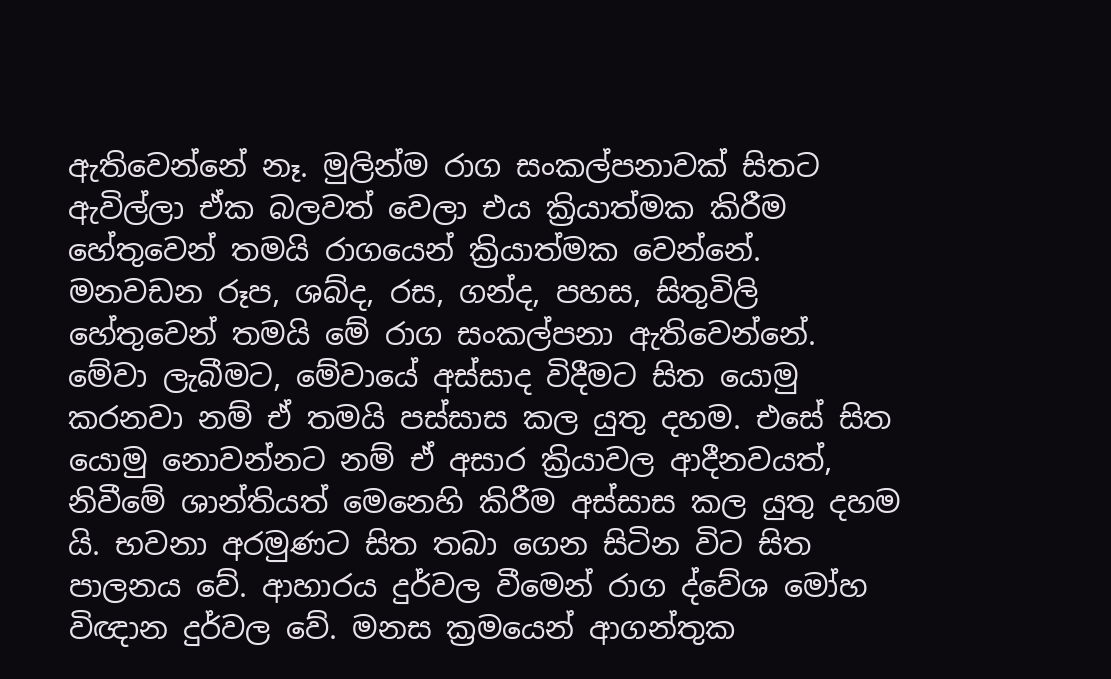ඇතිවෙන්නේ නෑ. මුලින්ම රාග සංකල්පනාවක් සිතට ඇවිල්ලා ඒක බලවත් වෙලා එය ක්‍රියාත්මක කිරීම හේතුවෙන් තමයි රාගයෙන් ක්‍රියාත්මක වෙන්නේ. මනවඩන රූප, ශබ්ද, රස, ගන්ද, පහස, සිතුවිලි හේතුවෙන් තමයි මේ රාග සංකල්පනා ඇතිවෙන්නේ. මේවා ලැබීමට, මේවායේ අස්සාද විදීමට සිත යොමු කරනවා නම් ඒ තමයි පස්සාස කල යුතු දහම. එසේ සිත යොමු නොවන්නට නම් ඒ අසාර ක්‍රියාවල ආදීනවයත්, නිවීමේ ශාන්තියත් මෙනෙහි කිරීම අස්සාස කල යුතු දහම යි. භවනා අරමුණට සිත තබා ගෙන සිටින විට සිත පාලනය වේ. ආහාරය දුර්වල වීමෙන් රාග ද්වේශ මෝහ විඥාන දුර්වල වේ. මනස ක්‍රමයෙන් ආගන්තුක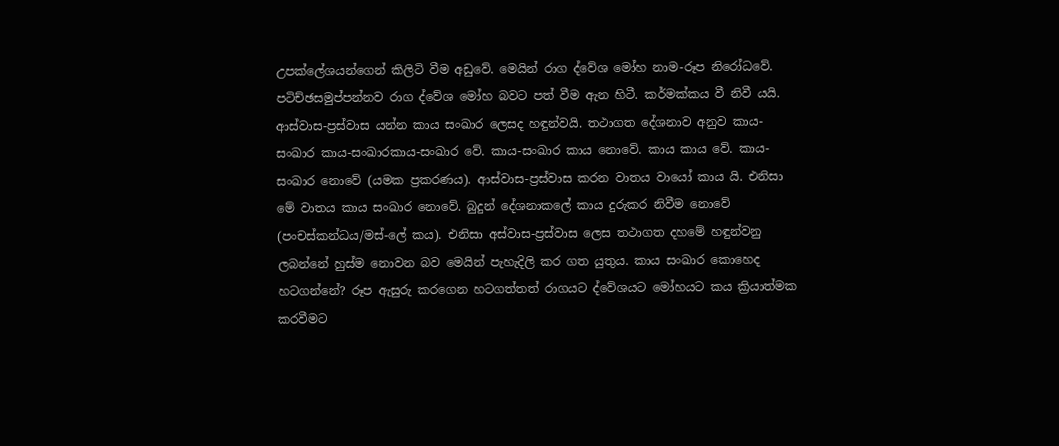උපක්ලේශයන්ගෙන් කිලිටි වීම අඩුවේ. මෙයින් රාග ද්වේශ මෝහ නාම-රූප නිරෝධවේ. පටිච්ඡසමුප්පන්නව රාග ද්වේශ මෝහ බවට පත් වීම ඇන හිටී. කර්මක්කය වී නිවී යයි. ආස්වාස-ප්‍රස්වාස යන්න කාය සංඛාර ලෙසද හඳුන්වයි. තථාගත දේශනාව අනුව කාය-සංඛාර කාය-සංඛාරකාය-සංඛාර වේ. කාය-සංඛාර කාය නොවේ. කාය කාය වේ. කාය-සංඛාර නොවේ (යමක ප්‍රකරණය). ආස්වාස-ප්‍රස්වාස කරන වාතය වායෝ කාය යි. එනිසා මේ වාතය කාය සංඛාර නොවේ. බුදුන් දේශනාකලේ කාය දුරුකර නිවීම නොවේ (පංචස්කන්ධය/මස්-ලේ කය). එනිසා අස්වාස-ප්‍රස්වාස ලෙස තථාගත දහමේ හඳුන්වනු ලබන්නේ හුස්ම නොවන බව මෙයින් පැහැදිලි කර ගත යුතුය. කාය සංඛාර කොහෙද හටගන්නේ? රූප ඇසුරු කරගෙන හටගත්තත් රාගයට ද්වේශයට මෝහයට කය ක්‍රියාත්මක කරවීමට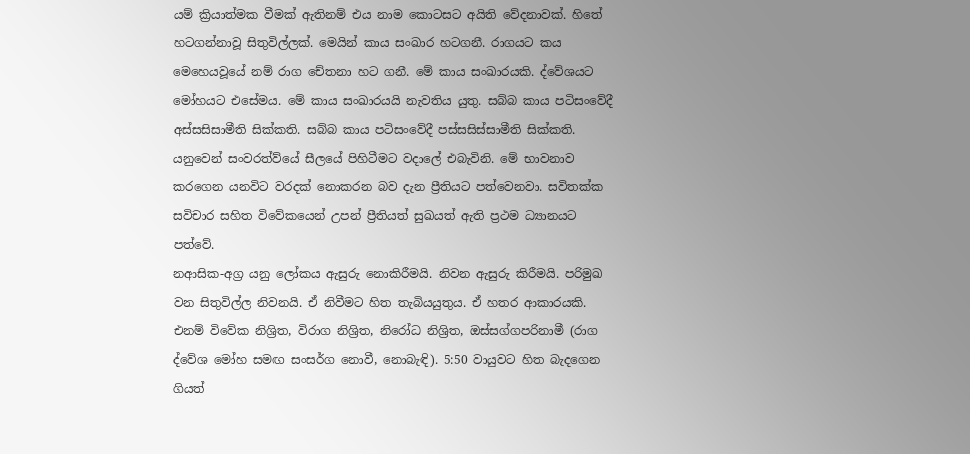යම් ක්‍රියාත්මක වීමක් ඇතිනම් එය නාම කොටසට අයිති වේදනාවක්. හිතේ හටගන්නාවූ සිතුවිල්ලක්. මෙයින් කාය සංඛාර හටගනී. රාගයට කය මෙහෙයවූයේ නම් රාග චේතනා හට ගනී. මේ කාය සංඛාරයකි. ද්වේශයට මෝහයට එසේමය. මේ කාය සංඛාරයයි නැවතිය යුතු. සබ්බ කාය පටිසංවේදී අස්සසිසාමීති සික්කති. සබ්බ කාය පටිසංවේදී පස්සසිස්සාමීති සික්කති. යනුවෙන් සංවරත්ව්යේ සීලයේ පිහිටීමට වදාලේ එබැවිනි. මේ භාවනාව කරගෙන යනවිට වරදක් නොකරන බව දැන ප්‍රීතියට පත්වෙනවා. සවිතක්ක සවිචාර සහිත විවේකයෙන් උපන් ප්‍රීතියත් සුඛයත් ඇති ප්‍රථම ධ්‍යානයට පත්වේ.
නආසික-අග්‍ර යනු ලෝකය ඇසුරු නොකිරීමයි. නිවන ඇසුරු කිරීමයි. පරිමුඛ වන සිතුවිල්ල නිවනයි. ඒ නිවීමට හිත තැබියයුතුය. ඒ හතර ආකාරයකි. එනම් විවේක නිශ්‍රිත, විරාග නිශ්‍රිත, නිරෝධ නිශ්‍රිත, ඔස්සග්ගපරිනාමී (රාග ද්වේශ මෝහ සමඟ සංසර්ග නොවී, නොබැඳි). 5:50 වායුවට හිත බැදගෙන ගියත්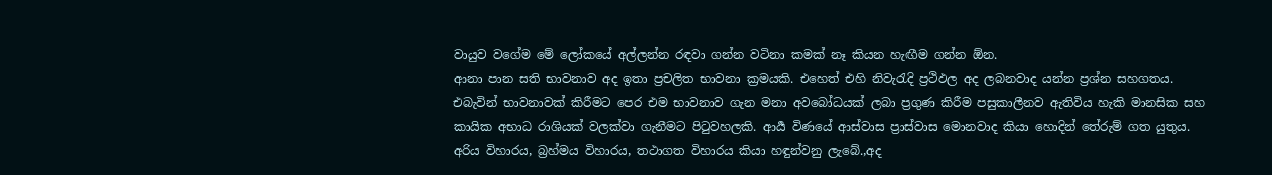වායුව වගේම මේ ලෝකයේ අල්ලන්න රඳවා ගන්න වටිනා කමක් නෑ කියන හැඟීම ගන්න ඕන.
ආනා පාන සති භාවනාව අද ඉතා ප්‍රචලිත භාවනා ක්‍රමයකි. එහෙත් එහි නිවැරැදි ප්‍රථිඵල අද ලබනවාද යන්න ප්‍රශ්න සහගතය. එබැවින් භාවනාවක් කිරීමට පෙර එම භාවනාව ගැන මනා අවබෝධයක් ලබා ප්‍රගුණ කිරීම පසුකාලීනව ඇතිවිය හැකි මානසික සහ කායික අභාධ රාශියක් වලක්වා ගැනීමට පිටුවහලකි. ආර්‍ය විණයේ ආස්වාස ප්‍රාස්වාස මොනවාද කියා හොදින් තේරුම් ගත යුතුය. අරිය විහාරය, බ්‍රහ්මය විහාරය, තථාගත විහාරය කියා හඳුන්වනු ලැබේ.,අද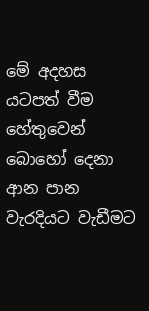මේ අදහස යටපත් වීම හේතුවෙන් බොහෝ දෙනා ආන පාන වැරදියට වැඩීමට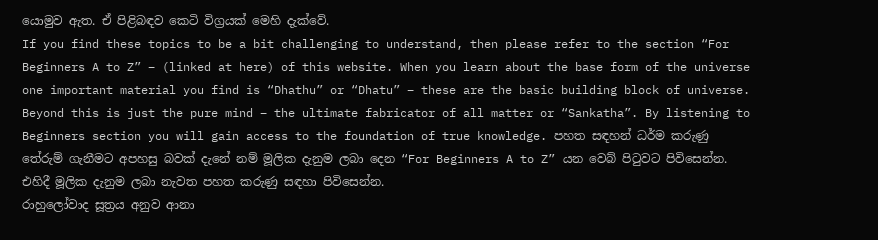යොමුව ඇත. ඒ පිළිබඳව කෙටි විග්‍රයක් මෙහි දැක්වේ.
If you find these topics to be a bit challenging to understand, then please refer to the section “For Beginners A to Z” – (linked at here) of this website. When you learn about the base form of the universe one important material you find is “Dhathu” or “Dhatu” – these are the basic building block of universe. Beyond this is just the pure mind – the ultimate fabricator of all matter or “Sankatha”. By listening to Beginners section you will gain access to the foundation of true knowledge. පහත සඳහන් ධර්ම කරුණු තේරුම් ගැනීමට අපහසු බවක් දැනේ නම් මූලික දැනුම ලබා දෙන “For Beginners A to Z” යන වෙබ් පිටුවට පිවිසෙන්න. එහිදී මූලික දැනුම ලබා නැවත පහත කරුණු සඳහා පිවිසෙන්න.
රාහුලෝවාද සූත්‍රය අනුව ආනා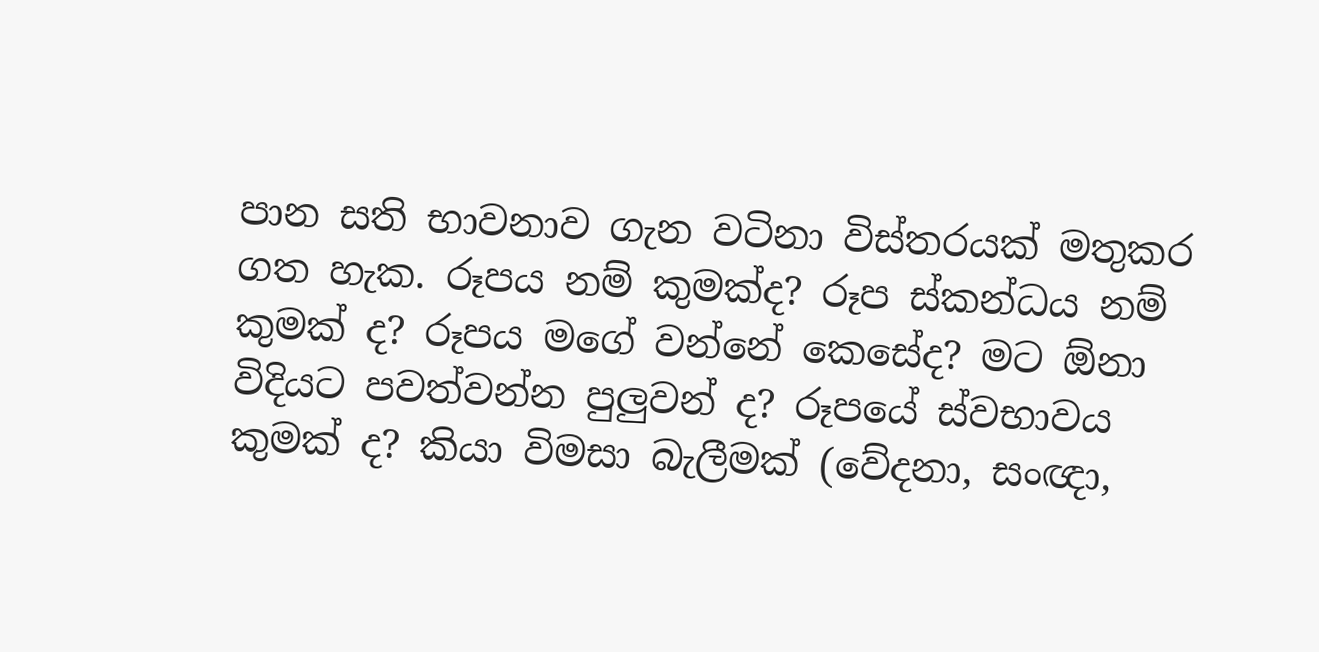පාන සති භාවනාව ගැන වටිනා විස්තරයක් මතුකර ගත හැක. රූපය නම් කුමක්ද? රූප ස්කන්ධය නම් කුමක් ද? රූපය මගේ වන්නේ කෙසේද? මට ඕනා විදියට පවත්වන්න පුලුවන් ද? රූපයේ ස්වභාවය කුමක් ද? කියා විමසා බැලීමක් (වේදනා, සංඥා,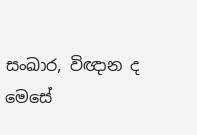සංඛාර, විඥාන ද මෙසේ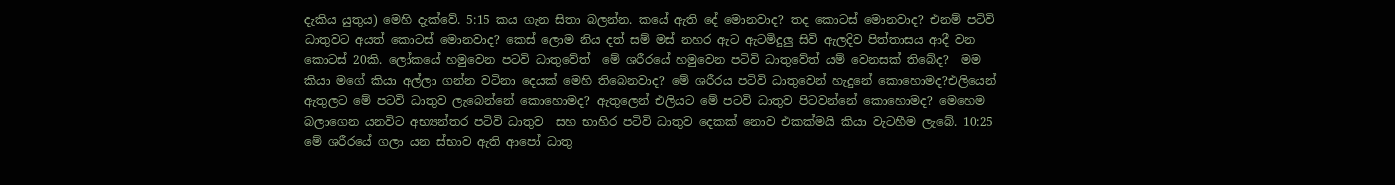දැකිය යුතුය) මෙහි දැක්වේ. 5:15 කය ගැන සිතා බලන්න. කයේ ඇති දේ මොනවාද? තද කොටස් මොනවාද? එනම් පටිවි ධාතුවට අයත් කොටස් මොනවාද? කෙස් ලොම නිය දත් සම් මස් නහර ඇට ඇටමිදුලු සිවි ඇලදිව පිත්තාසය ආදී වන කොටස් 20කි. ලෝකයේ හමුවෙන පටවි ධාතුවේත්  මේ ශරීරයේ හමුවෙන පටිවි ධාතුවේත් යම් වෙනසක් තිබේද?  මම කියා මගේ කියා අල්ලා ගන්න වටිනා දෙයක් මෙහි තිබෙනවාද? මේ ශරීරය පටිවි ධාතුවෙන් හැදුනේ කොහොමද?එලියෙන් ඇතුලට මේ පටවි ධාතුව ලැබෙන්නේ කොහොමද? ඇතුලෙන් එලියට මේ පටවි ධාතුව පිටවන්නේ කොහොමද? මෙහෙම බලාගෙන යනවිට අභ්‍යන්තර පටිවි ධාතුව  සහ භාහිර පටිවි ධාතුව දෙකක් නොව එකක්මයි කියා වැටහීම ලැබේ. 10:25 මේ ශරීරයේ ගලා යන ස්භාව ඇති ආපෝ ධාතු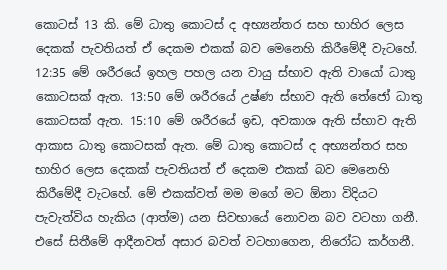කොටස් 13 කි. මේ ධාතු කොටස් ද අභ්‍යන්තර සහ භාහිර ලෙස දෙකක් පැවතියත් ඒ දෙකම එකක් බව මෙනෙහි කිරීමේදී වැටහේ. 12:35 මේ ශරීරයේ ඉහල පහල යන වායු ස්භාව ඇති වායෝ ධාතු කොටසක් ඇත. 13:50 මේ ශරීරයේ උෂ්ණ ස්භාව ඇති තේජෝ ධාතු කොටසක් ඇත. 15:10 මේ ශරීරයේ ඉඩ, අවකාශ ඇති ස්භාව ඇති ආකාස ධාතු කොටසක් ඇත. මේ ධාතු කොටස් ද අභ්‍යන්තර සහ භාහිර ලෙස දෙකක් පැවතියත් ඒ දෙකම එකක් බව මෙනෙහි කිරීමේදී වැටහේ. මේ එකක්වත් මම මගේ මට ඕනා විදියට පැවැත්විය හැකිය (ආත්ම) යන සිවභායේ නොවන බව වටහා ගනී. එසේ සිතීමේ ආදීනවත් අසාර බවත් වටහාගෙන, නිරෝධ කර්ගනී.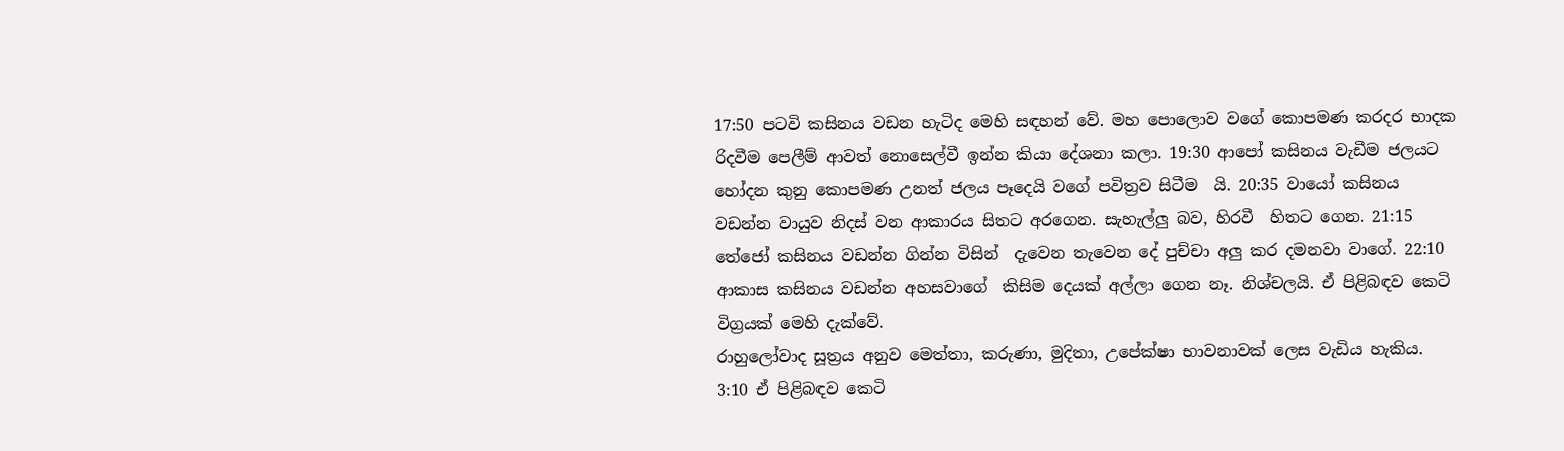17:50 පටවි කසිනය වඩන හැටිද මෙහි සඳහන් වේ. මහ පොලොව වගේ කොපමණ කරදර භාදක රිදවීම පෙලීම් ආවත් නොසෙල්වී ඉන්න කියා දේශනා කලා. 19:30 ආපෝ කසිනය වැඩීම ජලයට හෝදන කුනු කොපමණ උනත් ජලය පෑදෙයි වගේ පවිත්‍රව සිටීම  යි. 20:35 වායෝ කසිනය වඩන්න වායුව නිදස් වන ආකාරය සිතට අරගෙන. සැහැල්ලු බව, හිරවී  හිතට ගෙන. 21:15 තේජෝ කසිනය වඩන්න ගින්න විසින්  දැවෙන තැවෙන දේ පුච්චා අලු කර දමනවා වාගේ. 22:10 ආකාස කසිනය වඩන්න අහසවාගේ  කිසිම දෙයක් අල්ලා ගෙන නෑ. නිශ්චලයි. ඒ පිළිබඳව කෙටි විග්‍රයක් මෙහි දැක්වේ.
රාහුලෝවාද සූත්‍රය අනුව මෙත්තා, කරුණා, මුදිතා, උපේක්ෂා භාවනාවක් ලෙස වැඩිය හැකිය. 3:10 ඒ පිළිබඳව කෙටි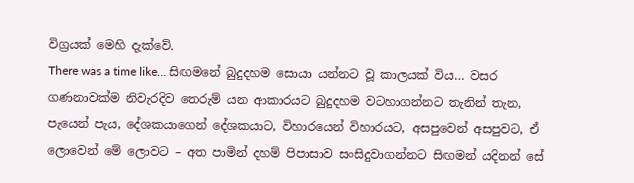විග්‍රයක් මෙහි දැක්වේ.
There was a time like… සිඟමනේ බුදුදහම සොයා යන්නට වූ කාලයක් විය… වසර ගණනාවක්ම නිවැරදිව තෙරුම් යන ආකාරයට බුදුදහම වටහාගන්නට තැනින් තැන, පැයෙන් පැය, දේශකයාගෙන් දේශකයාට, විහාරයෙන් විහාරයට, අසපුවෙන් අසපුවට, ඒ ලොවෙන් මේ ලොවට – අත පාමින් දහම් පිපාසාව සංසිදුවාගන්නට සිඟමන් යදිනන් සේ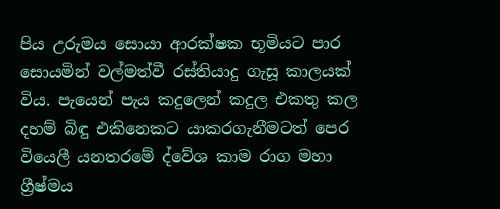පිය උරුමය සොයා ආරක්ෂක භූමියට පාර සොයමින් වල්මත්වී රස්තියාදු ගැසූ කාලයක් විය. පැයෙන් පැය කදුලෙන් කදුල එකතු කල දහම් බිඳු එකිනෙකට යාකරගැනීමටත් පෙර වියෙලී යනතරමේ ද්වේශ කාම රාග මහා ග්‍රීෂ්මය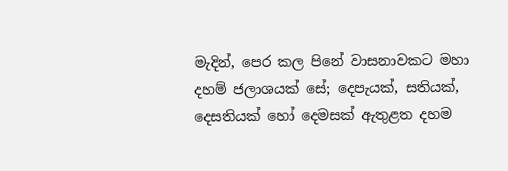මැදින්, පෙර කල පිනේ වාසනාවකට මහා දහම් ජලාශයක් සේ; දෙපැයක්, සතියක්, දෙසතියක් හෝ දෙමසක් ඇතුළත දහම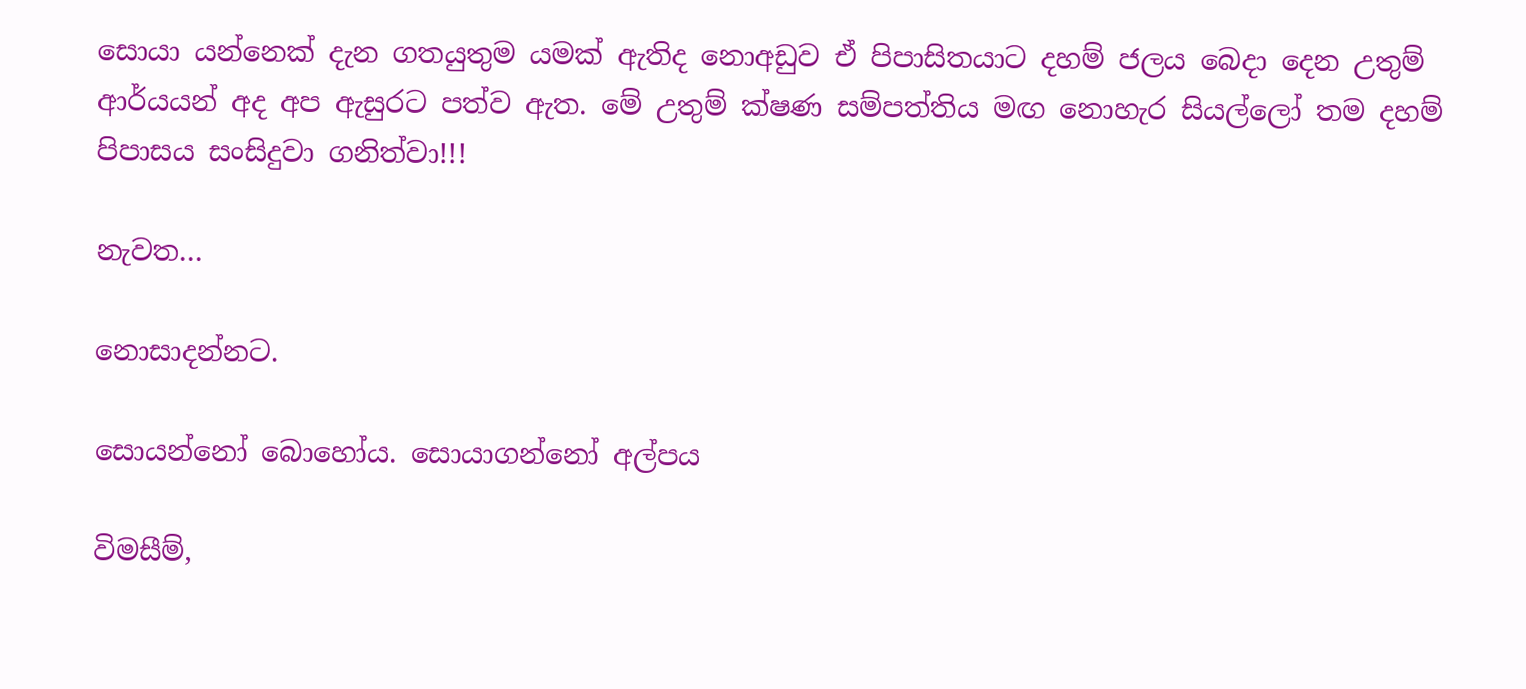සොයා යන්නෙක් දැන ගතයුතුම යමක් ඇතිද නොඅඩුව ඒ පිපාසිතයාට දහම් ජලය බෙදා දෙන උතුම් ආර්යයන් අද අප ඇසුරට පත්ව ඇත. මේ උතුම් ක්ෂණ සම්පත්තිය මඟ නොහැර සියල්ලෝ තම දහම් පිපාසය සංසිදුවා ගනිත්වා!!!

නැවත…

නොසාදන්නට.

සොයන්නෝ බොහෝය. සොයාගන්නෝ අල්පය

විමසීම්,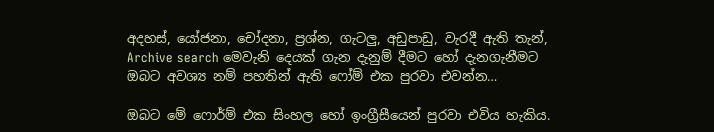අදහස්, යෝජනා, චෝදනා, ප්‍රශ්න, ගැටලු, අඩුපාඩු, වැරදී ඇති තැන්, Archive search මෙවැනි දෙයක් ගැන දැනුම් දීමට හෝ දැනගැනීමට ඔබට අවශ්‍ය නම් පහතින් ඇති ෆෝම් එක පුරවා එවන්න…

ඔබට මේ ෆොර්ම් එක සිංහල හෝ ඉංග්‍රීසීයෙන් පුරවා එවිය හැකිය.